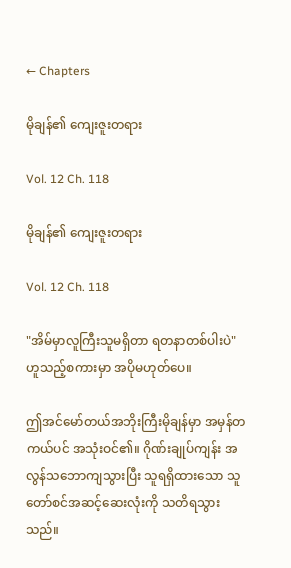← Chapters

မိုချန်၏ ကျေးဇူးတရား

Vol. 12 Ch. 118

မိုချန်၏ ကျေးဇူးတရား

Vol. 12 Ch. 118

"အိမ်မှာလူကြီးသူမရှိတာ ရတနာတစ်ပါးပဲ" ဟူသည့်စကားမှာ အပိုမဟုတ်ပေ။

ဤအင်မော်တယ်အဘိုးကြီးမိုချန်မှာ အမှန်တကယ်ပင် အသုံးဝင်၏။ ဂိုဏ်းချုပ်ကျန်း အလွန်သဘောကျသွားပြီး သူရရှိထားသော သူတော်စင်အဆင့်ဆေးလုံးကို သတိရသွားသည်။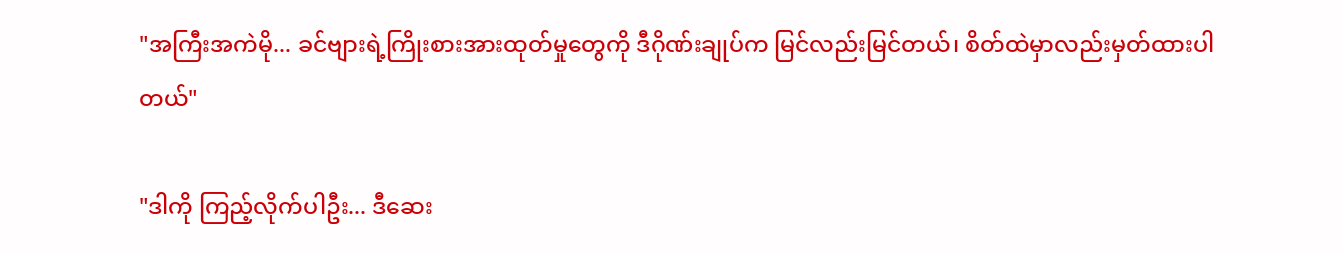"အကြီးအကဲမို... ခင်ဗျားရဲ့ကြိုးစားအားထုတ်မှုတွေကို ဒီဂိုဏ်းချုပ်က မြင်လည်းမြင်တယ်၊ စိတ်ထဲမှာလည်းမှတ်ထားပါတယ်"

"ဒါကို ကြည့်လိုက်ပါဦး... ဒီဆေး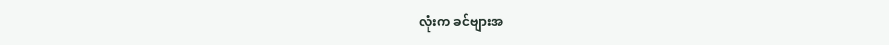လုံးက ခင်ဗျားအ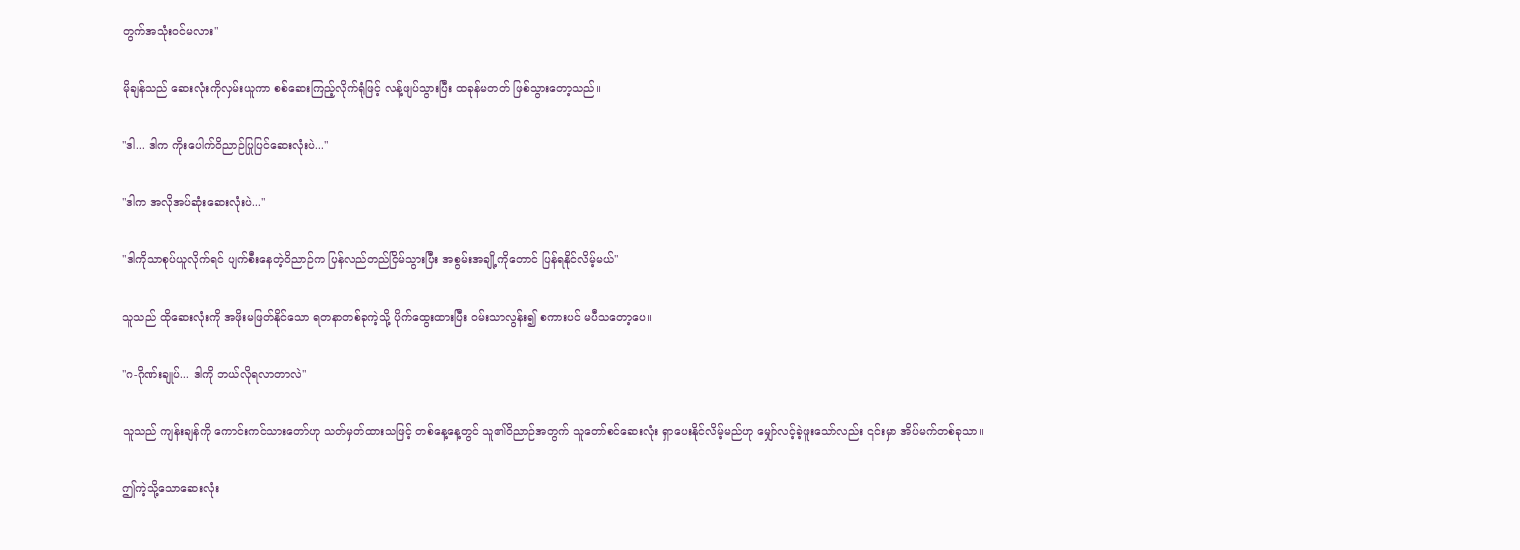တွက်အသုံးဝင်မလား"

မိုချန်သည် ဆေးလုံးကိုလှမ်းယူကာ စစ်ဆေးကြည့်လိုက်ရုံဖြင့် လန့်ဖျပ်သွားပြီး ထခုန်မတတ် ဖြစ်သွားတော့သည်။

"ဒါ... ဒါက ကိုးပေါက်ဝိညာဉ်ပြုပြင်ဆေးလုံးပဲ..."

"ဒါက အလိုအပ်ဆုံးဆေးလုံးပဲ..."

"ဒါကိုသာစုပ်ယူလိုက်ရင် ပျက်စီးနေတဲ့ဝိညာဉ်က ပြန်လည်တည်ငြိမ်သွားပြီး အစွမ်းအချို့ကိုတောင် ပြန်ရနိုင်လိမ့်မယ်"

သူသည် ထိုဆေးလုံးကို အဖိုးမဖြတ်နိုင်သော ရတနာတစ်ခုကဲ့သို့ ပိုက်ထွေးထားပြီး ဝမ်းသာလွန်း၍ စကားပင် မပီသတော့ပေ။

"ဂ-ဂိုဏ်းချုပ်... ဒါကို ဘယ်လိုရလာတာလဲ"

သူသည် ကျန်းချန်ကို ကောင်းကင်သားတော်ဟု သတ်မှတ်ထားသဖြင့် တစ်နေ့နေ့တွင် သူ၏ဝိညာဉ်အတွက် သူတော်စင်ဆေးလုံး ရှာပေးနိုင်လိမ့်မည်ဟု မျှော်လင့်ခဲ့ဖူးသော်လည်း ၎င်းမှာ အိပ်မက်တစ်ခုသာ။

ဤကဲ့သို့သောဆေးလုံး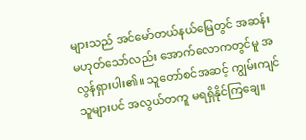များသည် အင်မော်တယ်နယ်မြေတွင် အဆန်းမဟုတ်သော်လည်း အောက်လောကတွင်မူ အလွန်ရှားပါး၏။ သူတော်စင်အဆင့် ကျွမ်းကျင်သူများပင် အလွယ်တကူ မရရှိနိုင်ကြချေ။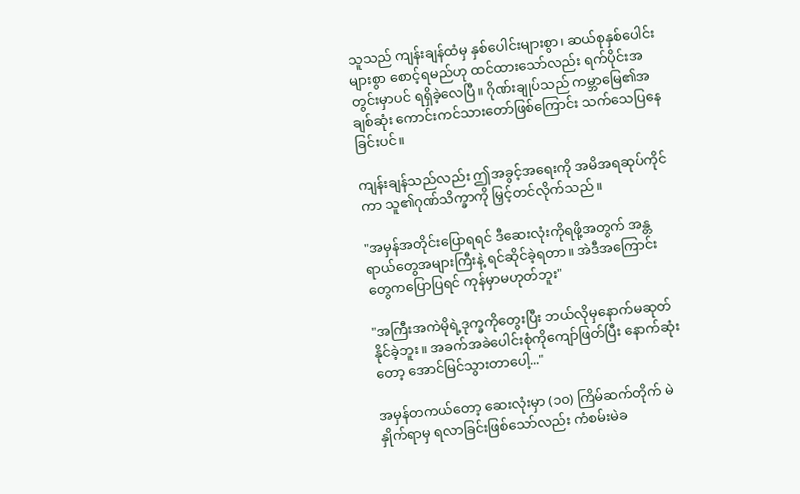သူသည် ကျန်းချန်ထံမှ နှစ်ပေါင်းများစွာ၊ ဆယ်စုနှစ်ပေါင်းများစွာ စောင့်ရမည်ဟု ထင်ထားသော်လည်း ရက်ပိုင်းအတွင်းမှာပင် ရရှိခဲ့လေပြီ။ ဂိုဏ်းချုပ်သည် ကမ္ဘာမြေ၏အချစ်ဆုံး ကောင်းကင်သားတော်ဖြစ်ကြောင်း သက်သေပြနေခြင်းပင်။

ကျန်းချန်သည်လည်း ဤအခွင့်အရေးကို အမိအရဆုပ်ကိုင်ကာ သူ၏ဂုဏ်သိက္ခာကို မြှင့်တင်လိုက်သည်။

"အမှန်အတိုင်းပြောရရင် ဒီဆေးလုံးကိုရဖို့အတွက် အန္တရာယ်တွေအများကြီးနဲ့ ရင်ဆိုင်ခဲ့ရတာ။ အဲဒီအကြောင်းတွေကပြောပြရင် ကုန်မှာမဟုတ်ဘူး"

"အကြီးအကဲမိုရဲ့ဒုက္ခကိုတွေးပြီး ဘယ်လိုမှနောက်မဆုတ်နိုင်ခဲ့ဘူး။ အခက်အခဲပေါင်းစုံကိုကျော်ဖြတ်ပြီး နောက်ဆုံးတော့ အောင်မြင်သွားတာပေါ့..."

အမှန်တကယ်တော့ ဆေးလုံးမှာ (၁၀) ကြိမ်ဆက်တိုက် မဲနှိုက်ရာမှ ရလာခြင်းဖြစ်သော်လည်း ကံစမ်းမဲခ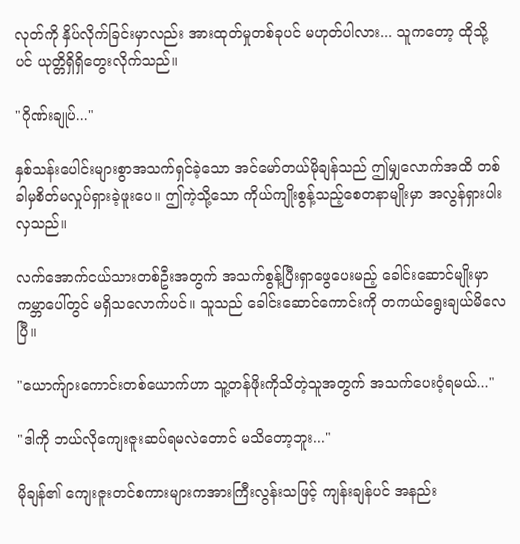လုတ်ကို နှိပ်လိုက်ခြင်းမှာလည်း အားထုတ်မှုတစ်ခုပင် မဟုတ်ပါလား... သူကတော့ ထိုသို့ပင် ယုတ္တိရှိရှိတွေးလိုက်သည်။

"ဂိုဏ်းချုပ်..."

နှစ်သန်းပေါင်းများစွာအသက်ရှင်ခဲ့သော အင်မော်တယ်မိုချန်သည် ဤမျှလောက်အထိ တစ်ခါမှစိတ်မလှုပ်ရှားခဲ့ဖူးပေ။ ဤကဲ့သို့သော ကိုယ်ကျိုးစွန့်သည့်စေတနာမျိုးမှာ အလွန်ရှားပါးလှသည်။

လက်အောက်ငယ်သားတစ်ဦးအတွက် အသက်စွန့်ပြီးရှာဖွေပေးမည့် ခေါင်းဆောင်မျိုးမှာ ကမ္ဘာပေါ်တွင် မရှိသလောက်ပင်။ သူသည် ခေါင်းဆောင်ကောင်းကို တကယ်ရွေးချယ်မိလေပြီ။

"ယောက်ျားကောင်းတစ်ယောက်ဟာ သူ့တန်ဖိုးကိုသိတဲ့သူအတွက် အသက်ပေးဝံ့ရမယ်..."

"ဒါကို ဘယ်လိုကျေးဇူးဆပ်ရမလဲတောင် မသိတော့ဘူး..."

မိုချန်၏ ကျေးဇူးတင်စကားများကအားကြီးလွန်းသဖြင့် ကျန်းချန်ပင် အနည်း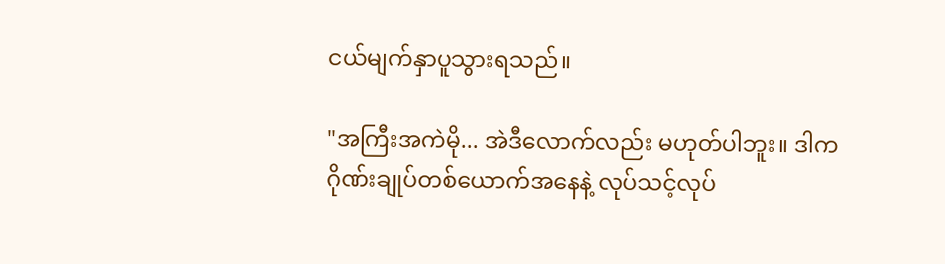ငယ်မျက်နှာပူသွားရသည်။

"အကြီးအကဲမို... အဲဒီလောက်လည်း မဟုတ်ပါဘူး။ ဒါက ဂိုဏ်းချုပ်တစ်ယောက်အနေနဲ့ လုပ်သင့်လုပ်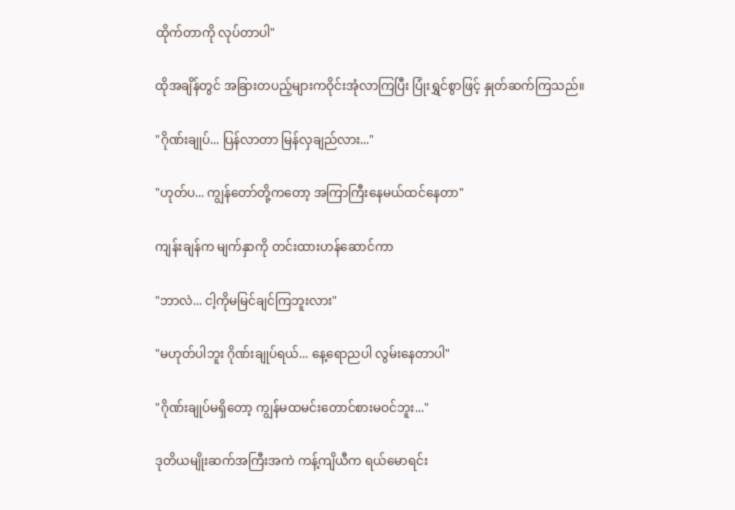ထိုက်တာကို လုပ်တာပါ"

ထိုအချိန်တွင် အခြားတပည့်များကဝိုင်းအုံလာကြပြီး ပြုံးရွှင်စွာဖြင့် နှုတ်ဆက်ကြသည်။

"ဂိုဏ်းချုပ်... ပြန်လာတာ မြန်လှချည်လား..."

"ဟုတ်ပ... ကျွန်တော်တို့ကတော့ အကြာကြီးနေမယ်ထင်နေတာ"

ကျန်းချန်က မျက်နှာကို တင်းထားဟန်ဆောင်ကာ

"ဘာလဲ... ငါ့ကိုမမြင်ချင်ကြဘူးလား"

"မဟုတ်ပါဘူး ဂိုဏ်းချုပ်ရယ်... နေ့ရောညပါ လွမ်းနေတာပါ"

"ဂိုဏ်းချုပ်မရှိတော့ ကျွန်မထမင်းတောင်စားမဝင်ဘူး..."

ဒုတိယမျိုးဆက်အကြီးအကဲ ကန့်ကျိယီက ရယ်မောရင်း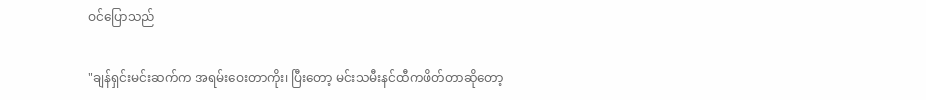ဝင်ပြောသည်

"ချန်ရှင်းမင်းဆက်က အရမ်းဝေးတာကိုး၊ ပြီးတော့ မင်းသမီးနင်ထီကဖိတ်တာဆိုတော့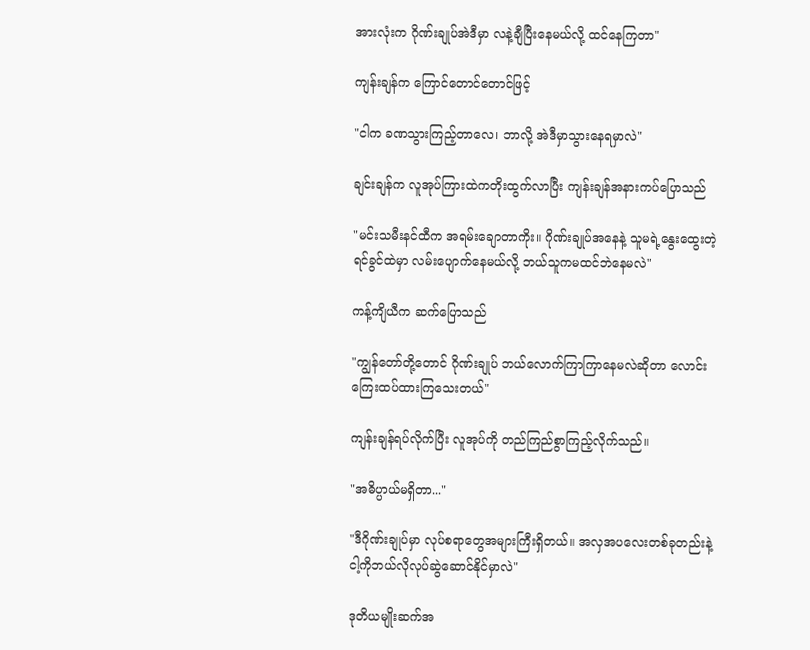အားလုံးက ဂိုဏ်းချုပ်အဲဒီမှာ လနဲ့ချီပြီးနေမယ်လို့ ထင်နေကြတာ"

ကျန်းချန်က ကြောင်တောင်တောင်ဖြင့်

"ငါက ခဏသွားကြည့်တာလေ၊ ဘာလို့ အဲဒီမှာသွားနေရမှာလဲ"

ချင်းချန်က လူအုပ်ကြားထဲကတိုးထွက်လာပြီး ကျန်းချန်အနားကပ်ပြောသည်

"မင်းသမီးနင်ထီက အရမ်းချောတာကိုး။ ဂိုဏ်းချုပ်အနေနဲ့ သူမရဲ့နွေးထွေးတဲ့ရင်ခွင်ထဲမှာ လမ်းပျောက်နေမယ်လို့ ဘယ်သူကမထင်ဘဲနေမလဲ"

ကန့်ကျိယီက ဆက်ပြောသည်

"ကျွန်တော်တို့တောင် ဂိုဏ်းချုပ် ဘယ်လောက်ကြာကြာနေမလဲဆိုတာ လောင်းကြေးထပ်ထားကြသေးတယ်"

ကျန်းချန်ရပ်လိုက်ပြီး လူအုပ်ကို တည်ကြည်စွာကြည့်လိုက်သည်။

"အဓိပ္ပာယ်မရှိတာ..."

"ဒီဂိုဏ်းချုပ်မှာ လုပ်စရာတွေအများကြီးရှိတယ်။ အလှအပလေးတစ်ခုတည်းနဲ့ ငါ့ကိုဘယ်လိုလုပ်ဆွဲဆောင်နိုင်မှာလဲ"

ဒုတိယမျိုးဆက်အ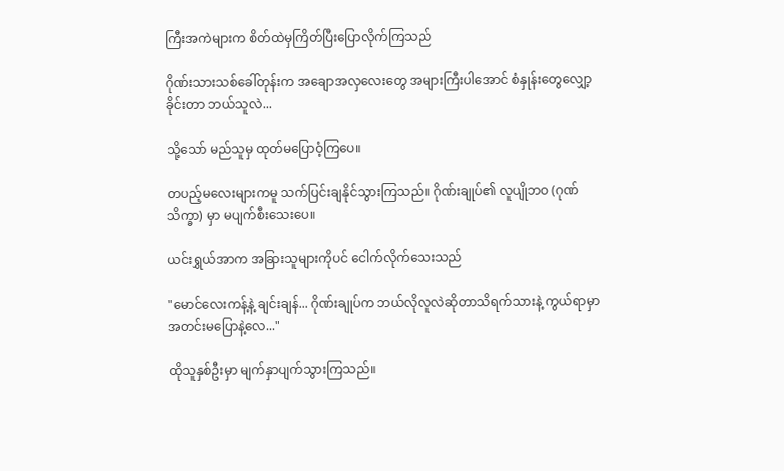ကြီးအကဲများက စိတ်ထဲမှကြိတ်ပြီးပြောလိုက်ကြသည်

ဂိုဏ်းသားသစ်ခေါ်တုန်းက အချောအလှလေးတွေ အများကြီးပါအောင် စံနှုန်းတွေလျှော့ခိုင်းတာ ဘယ်သူလဲ...

သို့သော် မည်သူမှ ထုတ်မပြောဝံ့ကြပေ။

တပည့်မလေးများကမူ သက်ပြင်းချနိုင်သွားကြသည်။ ဂိုဏ်းချုပ်၏ လူပျိုဘဝ (ဂုဏ်သိက္ခာ) မှာ မပျက်စီးသေးပေ။

ယင်းရွှယ်အာက အခြားသူများကိုပင် ငေါက်လိုက်သေးသည်

"မောင်လေးကန့်နဲ့ ချင်းချန်... ဂိုဏ်းချုပ်က ဘယ်လိုလူလဲဆိုတာသိရက်သားနဲ့ ကွယ်ရာမှာအတင်းမပြောနဲ့လေ..."

ထိုသူနှစ်ဦးမှာ မျက်နှာပျက်သွားကြသည်။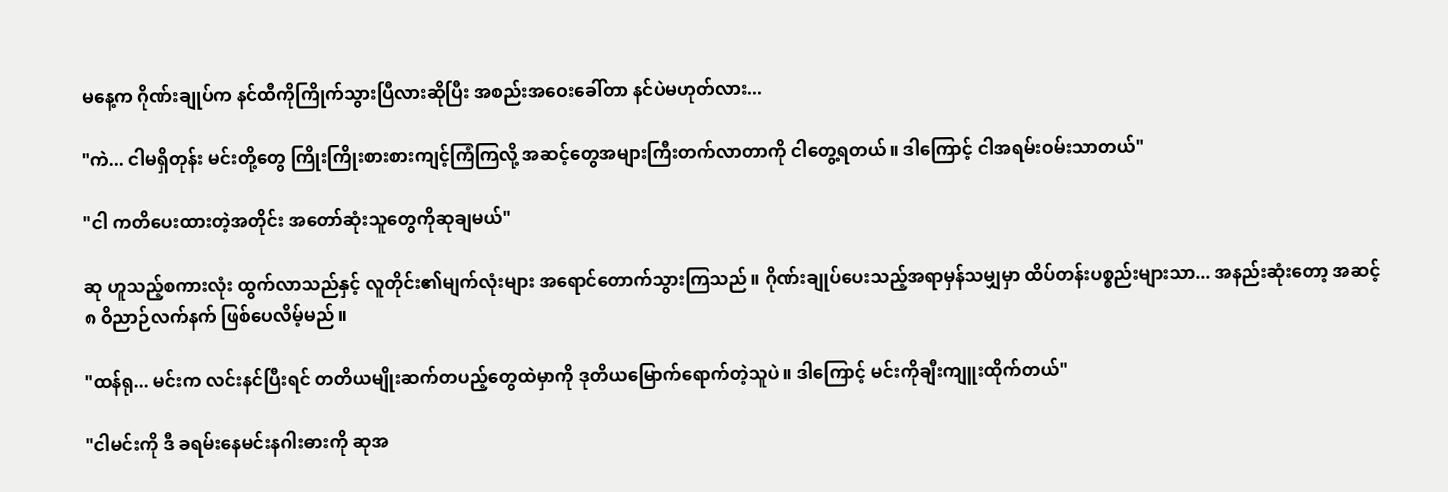မနေ့က ဂိုဏ်းချုပ်က နင်ထီကိုကြိုက်သွားပြီလားဆိုပြီး အစည်းအဝေးခေါ်တာ နင်ပဲမဟုတ်လား...

"ကဲ... ငါမရှိတုန်း မင်းတို့တွေ ကြိုးကြိုးစားစားကျင့်ကြံကြလို့ အဆင့်တွေအများကြီးတက်လာတာကို ငါတွေ့ရတယ်။ ဒါကြောင့် ငါအရမ်းဝမ်းသာတယ်"

"ငါ ကတိပေးထားတဲ့အတိုင်း အတော်ဆုံးသူတွေကိုဆုချမယ်"

ဆု ဟူသည့်စကားလုံး ထွက်လာသည်နှင့် လူတိုင်း၏မျက်လုံးများ အရောင်တောက်သွားကြသည်။ ဂိုဏ်းချုပ်ပေးသည့်အရာမှန်သမျှမှာ ထိပ်တန်းပစ္စည်းများသာ... အနည်းဆုံးတော့ အဆင့် ၈ ဝိညာဉ်လက်နက် ဖြစ်ပေလိမ့်မည်။

"ထန်ရု... မင်းက လင်းနင်ပြီးရင် တတိယမျိုးဆက်တပည့်တွေထဲမှာကို ဒုတိယမြောက်ရောက်တဲ့သူပဲ။ ဒါကြောင့် မင်းကိုချီးကျူးထိုက်တယ်"

"ငါမင်းကို ဒီ ခရမ်းနေမင်းနဂါးဓားကို ဆုအ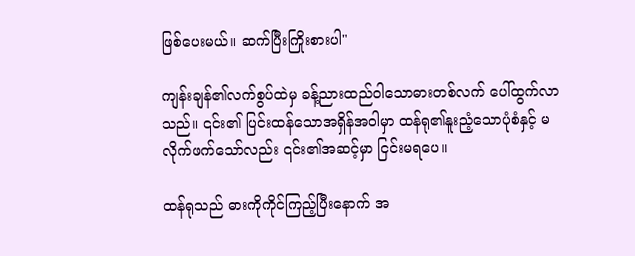ဖြစ်ပေးမယ်။ ဆက်ပြီးကြိုးစားပါ"

ကျန်းချန်၏လက်စွပ်ထဲမှ ခန့်ညားထည်ဝါသောဓားတစ်လက် ပေါ်ထွက်လာသည်။ ၎င်း၏ ပြင်းထန်သောအရှိန်အဝါမှာ ထန်ရု၏နူးညံ့သောပုံစံနှင့် မလိုက်ဖက်သော်လည်း ၎င်း၏အဆင့်မှာ ငြင်းမရပေ။

ထန်ရုသည် ဓားကိုကိုင်ကြည့်ပြီးနောက် အ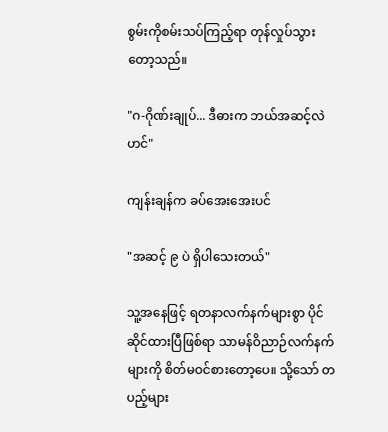စွမ်းကိုစမ်းသပ်ကြည့်ရာ တုန်လှုပ်သွားတော့သည်။

"ဂ-ဂိုဏ်းချုပ်... ဒီဓားက ဘယ်အဆင့်လဲဟင်"

ကျန်းချန်က ခပ်အေးအေးပင်

"အဆင့် ၉ ပဲ ရှိပါသေးတယ်"

သူ့အနေဖြင့် ရတနာလက်နက်များစွာ ပိုင်ဆိုင်ထားပြီဖြစ်ရာ သာမန်ဝိညာဉ်လက်နက်များကို စိတ်မဝင်စားတော့ပေ။ သို့သော် တပည့်များ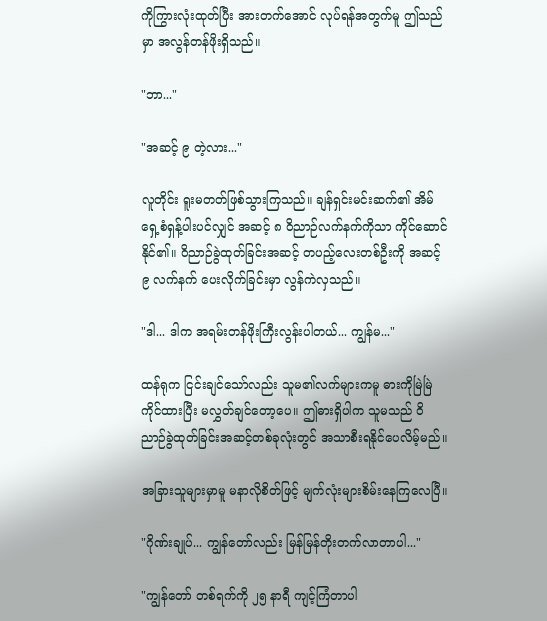ကိုကြွားလုံးထုတ်ပြီး အားတက်အောင် လုပ်ရန်အတွက်မူ ဤသည်မှာ အလွန်တန်ဖိုးရှိသည်။

"ဘာ..."

"အဆင့် ၉ တဲ့လား..."

လူတိုင်း ရူးမတတ်ဖြစ်သွားကြသည်။ ချန်ရှင်းမင်းဆက်၏ အိမ်ရှေ့စံရှန့်ပါးပင်လျှင် အဆင့် ၈ ဝိညာဉ်လက်နက်ကိုသာ ကိုင်ဆောင်နိုင်၏။ ဝိညာဉ်ခွဲထုတ်ခြင်းအဆင့် တပည့်လေးတစ်ဦးကို အဆင့် ၉ လက်နက် ပေးလိုက်ခြင်းမှာ လွန်ကဲလှသည်။

"ဒါ... ဒါက အရမ်းတန်ဖိုးကြီးလွန်းပါတယ်... ကျွန်မ..."

ထန်ရုက ငြင်းချင်သော်လည်း သူမ၏လက်များကမူ ဓားကိုမြဲမြဲကိုင်ထားပြီး မလွှတ်ချင်တော့ပေ။ ဤဓားရှိပါက သူမသည် ဝိညာဉ်ခွဲထုတ်ခြင်းအဆင့်တစ်ခုလုံးတွင် အသာစီးရနိုင်ပေလိမ့်မည်။

အခြားသူများမှာမူ မနာလိုစိတ်ဖြင့် မျက်လုံးများစိမ်းနေကြလေပြီ။

"ဂိုဏ်းချုပ်... ကျွန်တော်လည်း မြန်မြန်တိုးတက်လာတာပါ..."

"ကျွန်တော် တစ်ရက်ကို ၂၅ နာရီ ကျင့်ကြံတာပါ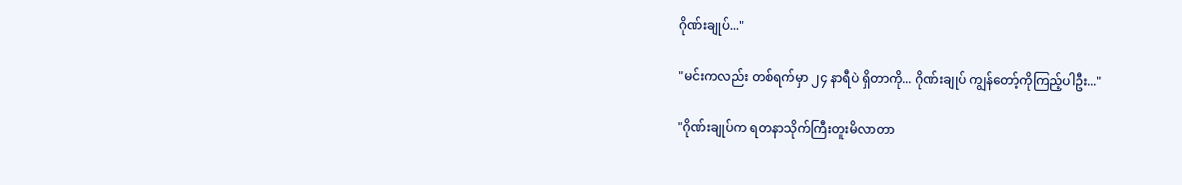ဂိုဏ်းချုပ်..."

"မင်းကလည်း တစ်ရက်မှာ ၂၄ နာရီပဲ ရှိတာကို... ဂိုဏ်းချုပ် ကျွန်တော့်ကိုကြည့်ပါဦး..."

"ဂိုဏ်းချုပ်က ရတနာသိုက်ကြီးတူးမိလာတာ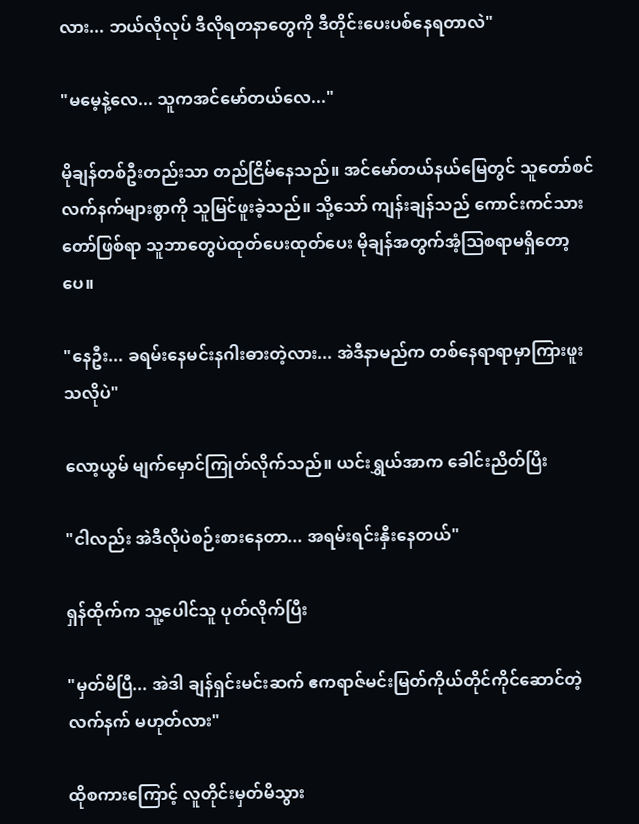လား... ဘယ်လိုလုပ် ဒီလိုရတနာတွေကို ဒီတိုင်းပေးပစ်နေရတာလဲ"

"မမေ့နဲ့လေ... သူကအင်မော်တယ်လေ..."

မိုချန်တစ်ဦးတည်းသာ တည်ငြိမ်နေသည်။ အင်မော်တယ်နယ်မြေတွင် သူတော်စင်လက်နက်များစွာကို သူမြင်ဖူးခဲ့သည်။ သို့သော် ကျန်းချန်သည် ကောင်းကင်သားတော်ဖြစ်ရာ သူဘာတွေပဲထုတ်ပေးထုတ်ပေး မိုချန်အတွက်အံ့ဩစရာမရှိတော့ပေ။

"နေဦး... ခရမ်းနေမင်းနဂါးဓားတဲ့လား... အဲဒီနာမည်က တစ်နေရာရာမှာကြားဖူးသလိုပဲ"

လော့ယွမ် မျက်မှောင်ကြုတ်လိုက်သည်။ ယင်းရွှယ်အာက ခေါင်းညိတ်ပြီး

"ငါလည်း အဲဒီလိုပဲစဉ်းစားနေတာ... အရမ်းရင်းနှီးနေတယ်"

ရှန်ထိုက်က သူ့ပေါင်သူ ပုတ်လိုက်ပြီး

"မှတ်မိပြီ... အဲဒါ ချန်ရှင်းမင်းဆက် ဧကရာဇ်မင်းမြတ်ကိုယ်တိုင်ကိုင်ဆောင်တဲ့လက်နက် မဟုတ်လား"

ထိုစကားကြောင့် လူတိုင်းမှတ်မိသွား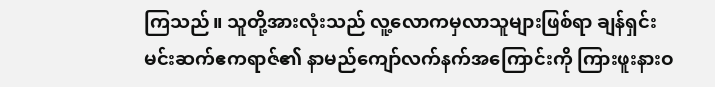ကြသည်။ သူတို့အားလုံးသည် လူ့လောကမှလာသူများဖြစ်ရာ ချန်ရှင်းမင်းဆက်ဧကရာဇ်၏ နာမည်ကျော်လက်နက်အကြောင်းကို ကြားဖူးနားဝ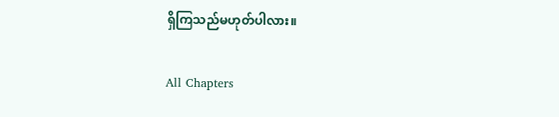ရှိကြသည်မဟုတ်ပါလား။

All Chapters